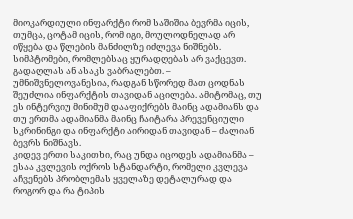მიოკარდიული ინფარქტი რომ საშიშია ბევრმა იცის, თუმცა, ცოტამ იცის, რომ იგი, მოულოდნელად არ იწყება და წლების მანძილზე იძლევა ნიშნებს. სიმპტომები, რომლებსაც ყურადღებას არ ვაქცევთ. გადაღლას ან ასაკს ვაბრალებთ. – უმნიშვნელოვანესია, რადგან სწორედ მათ ცოდნას შეუძლია ინფარქტის თავიდან აცილება. ამიტომაც, თუ ეს ინტერვიუ მინიმუმ დააფიქრებს მაინც ადამიანს და თუ ერთმა ადამიანმა მაინც ჩაიტარა პრევენციული სკრინინგი და ინფარქტი აირიდან თავიდან – ძალიან ბევრს ნიშნავს.
კიდევ ერთი საკითხი, რაც უნდა იცოდეს ადამიანმა – ესაა კვლევის ოქროს სტანდარტი, რომელი კვლევა აჩვენებს პრობლემას ყველაზე დეტალურად და როგორ და რა ტიპის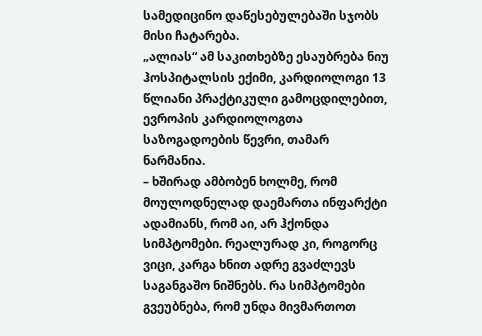სამედიცინო დაწესებულებაში სჯობს მისი ჩატარება.
„ალიას“ ამ საკითხებზე ესაუბრება ნიუ ჰოსპიტალსის ექიმი, კარდიოლოგი 13 წლიანი პრაქტიკული გამოცდილებით, ევროპის კარდიოლოგთა საზოგადოების წევრი, თამარ ნარმანია.
– ხშირად ამბობენ ხოლმე, რომ მოულოდნელად დაემართა ინფარქტი ადამიანს, რომ აი, არ ჰქონდა სიმპტომები. რეალურად კი, როგორც ვიცი, კარგა ხნით ადრე გვაძლევს საგანგაშო ნიშნებს. რა სიმპტომები გვეუბნება, რომ უნდა მივმართოთ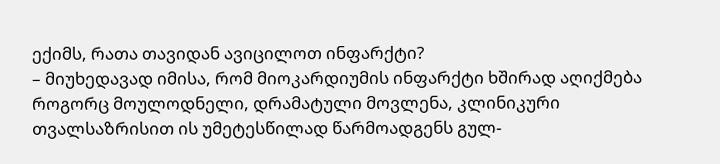ექიმს, რათა თავიდან ავიცილოთ ინფარქტი?
– მიუხედავად იმისა, რომ მიოკარდიუმის ინფარქტი ხშირად აღიქმება როგორც მოულოდნელი, დრამატული მოვლენა, კლინიკური თვალსაზრისით ის უმეტესწილად წარმოადგენს გულ-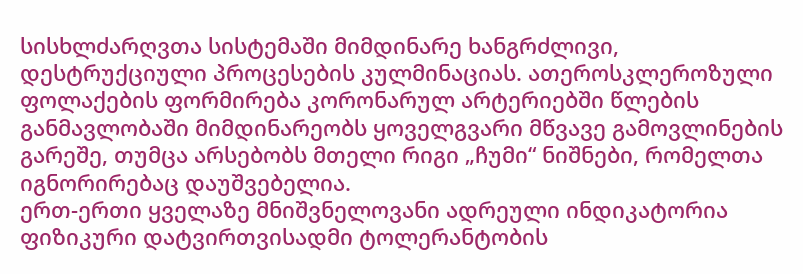სისხლძარღვთა სისტემაში მიმდინარე ხანგრძლივი, დესტრუქციული პროცესების კულმინაციას. ათეროსკლეროზული ფოლაქების ფორმირება კორონარულ არტერიებში წლების განმავლობაში მიმდინარეობს ყოველგვარი მწვავე გამოვლინების გარეშე, თუმცა არსებობს მთელი რიგი „ჩუმი“ ნიშნები, რომელთა იგნორირებაც დაუშვებელია.
ერთ-ერთი ყველაზე მნიშვნელოვანი ადრეული ინდიკატორია ფიზიკური დატვირთვისადმი ტოლერანტობის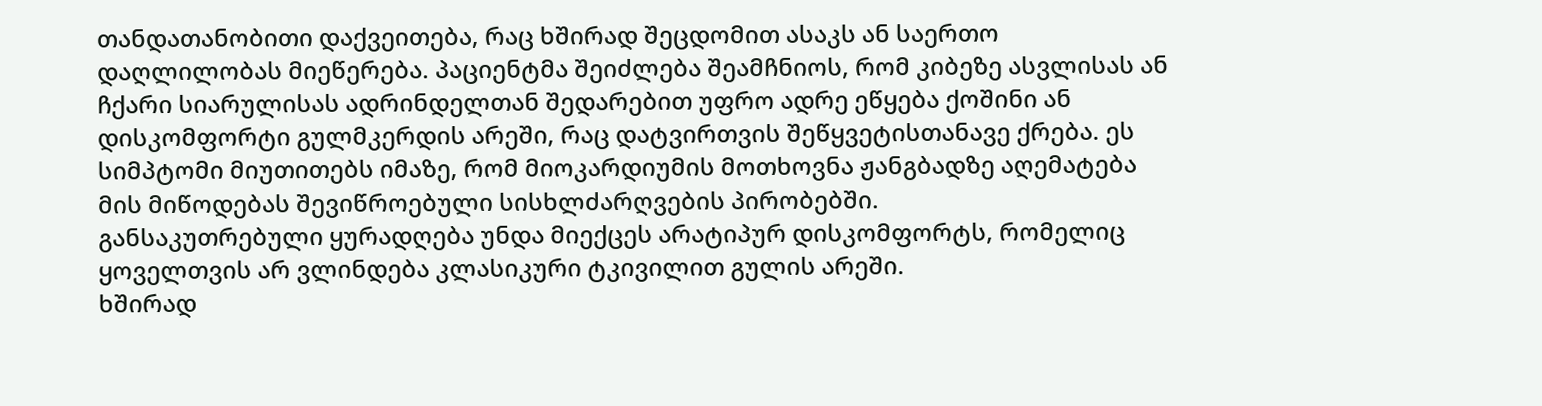თანდათანობითი დაქვეითება, რაც ხშირად შეცდომით ასაკს ან საერთო დაღლილობას მიეწერება. პაციენტმა შეიძლება შეამჩნიოს, რომ კიბეზე ასვლისას ან ჩქარი სიარულისას ადრინდელთან შედარებით უფრო ადრე ეწყება ქოშინი ან დისკომფორტი გულმკერდის არეში, რაც დატვირთვის შეწყვეტისთანავე ქრება. ეს სიმპტომი მიუთითებს იმაზე, რომ მიოკარდიუმის მოთხოვნა ჟანგბადზე აღემატება მის მიწოდებას შევიწროებული სისხლძარღვების პირობებში.
განსაკუთრებული ყურადღება უნდა მიექცეს არატიპურ დისკომფორტს, რომელიც ყოველთვის არ ვლინდება კლასიკური ტკივილით გულის არეში.
ხშირად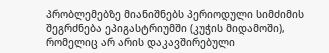პრობლემებზე მიანიშნებს პერიოდული სიმძიმის შეგრძნება ეპიგასტრიუმში (კუჭის მიდამოში), რომელიც არ არის დაკავშირებული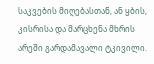საკვების მიღებასთან, ან ყბის, კისრისა და მარცხენა მხრის არეში გარდამავალი ტკივილი.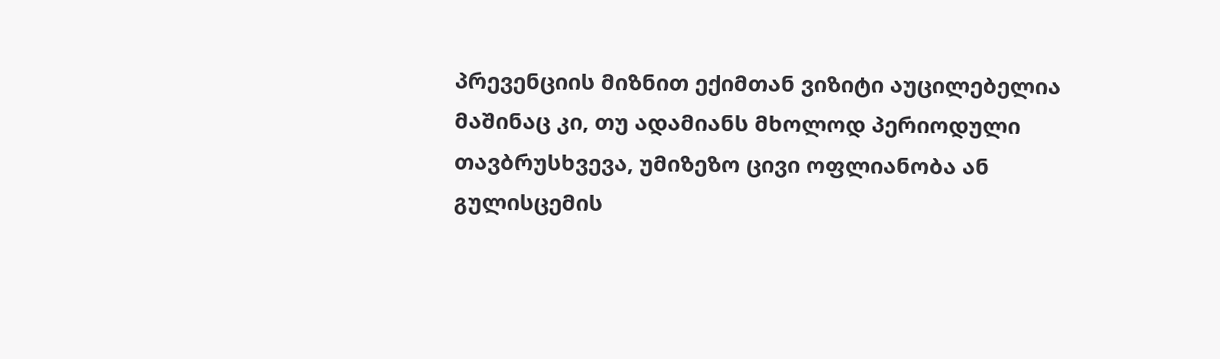პრევენციის მიზნით ექიმთან ვიზიტი აუცილებელია მაშინაც კი, თუ ადამიანს მხოლოდ პერიოდული თავბრუსხვევა, უმიზეზო ცივი ოფლიანობა ან გულისცემის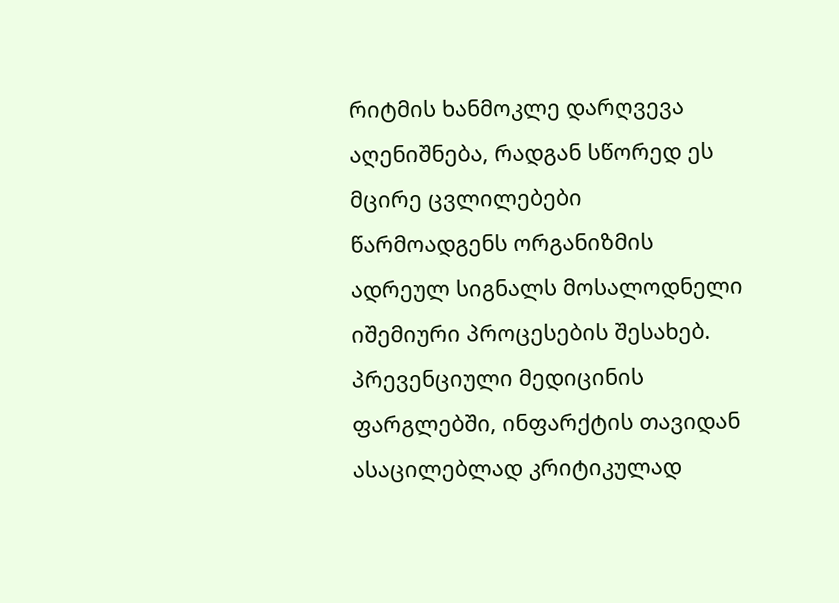რიტმის ხანმოკლე დარღვევა აღენიშნება, რადგან სწორედ ეს მცირე ცვლილებები წარმოადგენს ორგანიზმის ადრეულ სიგნალს მოსალოდნელი იშემიური პროცესების შესახებ.
პრევენციული მედიცინის ფარგლებში, ინფარქტის თავიდან ასაცილებლად კრიტიკულად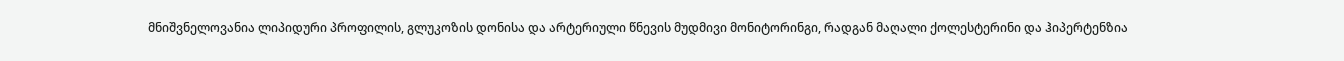მნიშვნელოვანია ლიპიდური პროფილის, გლუკოზის დონისა და არტერიული წნევის მუდმივი მონიტორინგი, რადგან მაღალი ქოლესტერინი და ჰიპერტენზია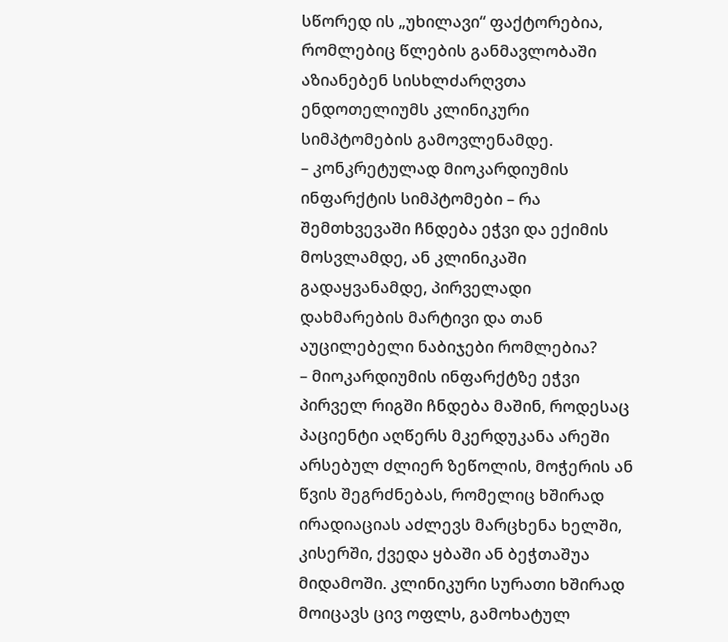სწორედ ის „უხილავი“ ფაქტორებია, რომლებიც წლების განმავლობაში აზიანებენ სისხლძარღვთა ენდოთელიუმს კლინიკური სიმპტომების გამოვლენამდე.
– კონკრეტულად მიოკარდიუმის ინფარქტის სიმპტომები – რა შემთხვევაში ჩნდება ეჭვი და ექიმის მოსვლამდე, ან კლინიკაში გადაყვანამდე, პირველადი დახმარების მარტივი და თან აუცილებელი ნაბიჯები რომლებია?
– მიოკარდიუმის ინფარქტზე ეჭვი პირველ რიგში ჩნდება მაშინ, როდესაც პაციენტი აღწერს მკერდუკანა არეში არსებულ ძლიერ ზეწოლის, მოჭერის ან წვის შეგრძნებას, რომელიც ხშირად ირადიაციას აძლევს მარცხენა ხელში, კისერში, ქვედა ყბაში ან ბეჭთაშუა მიდამოში. კლინიკური სურათი ხშირად მოიცავს ცივ ოფლს, გამოხატულ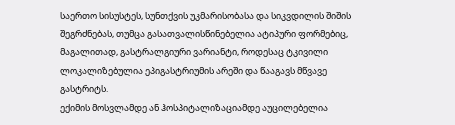საერთო სისუსტეს, სუნთქვის უკმარისობასა და სიკვდილის შიშის შეგრძნებას, თუმცა გასათვალისწინებელია ატიპური ფორმებიც, მაგალითად, გასტრალგიური ვარიანტი, როდესაც ტკივილი ლოკალიზებულია ეპიგასტრიუმის არეში და წააგავს მწვავე გასტრიტს.
ექიმის მოსვლამდე ან ჰოსპიტალიზაციამდე აუცილებელია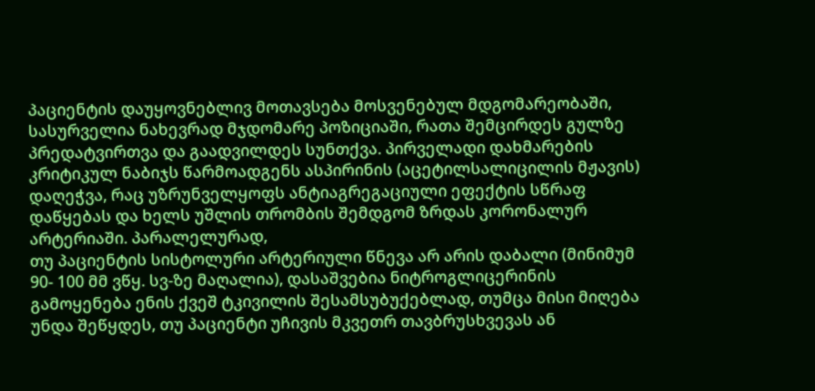პაციენტის დაუყოვნებლივ მოთავსება მოსვენებულ მდგომარეობაში, სასურველია ნახევრად მჯდომარე პოზიციაში, რათა შემცირდეს გულზე პრედატვირთვა და გაადვილდეს სუნთქვა. პირველადი დახმარების კრიტიკულ ნაბიჯს წარმოადგენს ასპირინის (აცეტილსალიცილის მჟავის) დაღეჭვა, რაც უზრუნველყოფს ანტიაგრეგაციული ეფექტის სწრაფ დაწყებას და ხელს უშლის თრომბის შემდგომ ზრდას კორონალურ არტერიაში. პარალელურად,
თუ პაციენტის სისტოლური არტერიული წნევა არ არის დაბალი (მინიმუმ 90- 100 მმ ვწყ. სვ-ზე მაღალია), დასაშვებია ნიტროგლიცერინის გამოყენება ენის ქვეშ ტკივილის შესამსუბუქებლად, თუმცა მისი მიღება უნდა შეწყდეს, თუ პაციენტი უჩივის მკვეთრ თავბრუსხვევას ან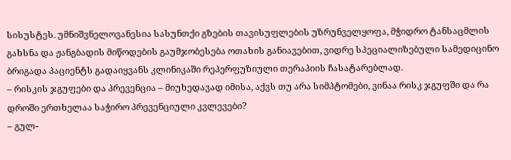სისუსტეს. უმნიშვნელოვანესია სასუნთქი გზების თავისუფლების უზრუნველყოფა, მჭიდრო ტანსაცმლის გახსნა და ჟანგბადის მიწოდების გაუმჯობესება ოთახის განიავებით, ვიდრე სპეციალიზებული სამედიცინო ბრიგადა პაციენტს გადაიყვანს კლინიკაში რეპერფუზიული თერაპიის ჩასატარებლად.
– რისკის ჯგუფები და პრევენცია – მიუხედავად იმისა, აქვს თუ არა სიმპტომები, ვინაა რისკ ჯგუფში და რა დროში ერთხელაა საჭირო პრევენციული კვლევები?
– გულ-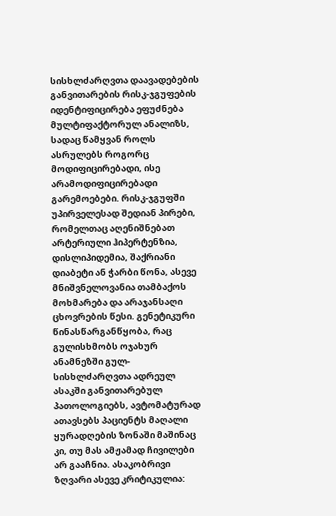სისხლძარღვთა დაავადებების განვითარების რისკ-ჯგუფების იდენტიფიცირება ეფუძნება მულტიფაქტორულ ანალიზს, სადაც წამყვან როლს ასრულებს როგორც მოდიფიცირებადი, ისე არამოდიფიცირებადი გარემოებები. რისკ-ჯგუფში უპირველესად შედიან პირები, რომელთაც აღენიშნებათ არტერიული ჰიპერტენზია, დისლიპიდემია, შაქრიანი დიაბეტი ან ჭარბი წონა, ასევე მნიშვნელოვანია თამბაქოს მოხმარება და არაჯანსაღი ცხოვრების წესი. გენეტიკური წინასწარგანწყობა, რაც გულისხმობს ოჯახურ ანამნეზში გულ-სისხლძარღვთა ადრეულ ასაკში განვითარებულ პათოლოგიებს, ავტომატურად ათავსებს პაციენტს მაღალი ყურადღების ზონაში მაშინაც კი, თუ მას ამჟამად ჩივილები არ გააჩნია. ასაკობრივი ზღვარი ასევე კრიტიკულია: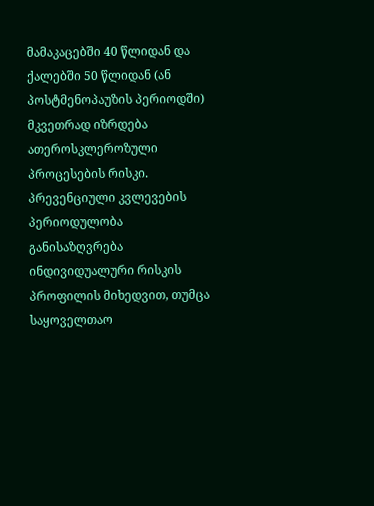მამაკაცებში 40 წლიდან და ქალებში 50 წლიდან (ან პოსტმენოპაუზის პერიოდში) მკვეთრად იზრდება ათეროსკლეროზული პროცესების რისკი.
პრევენციული კვლევების პერიოდულობა განისაზღვრება ინდივიდუალური რისკის პროფილის მიხედვით, თუმცა საყოველთაო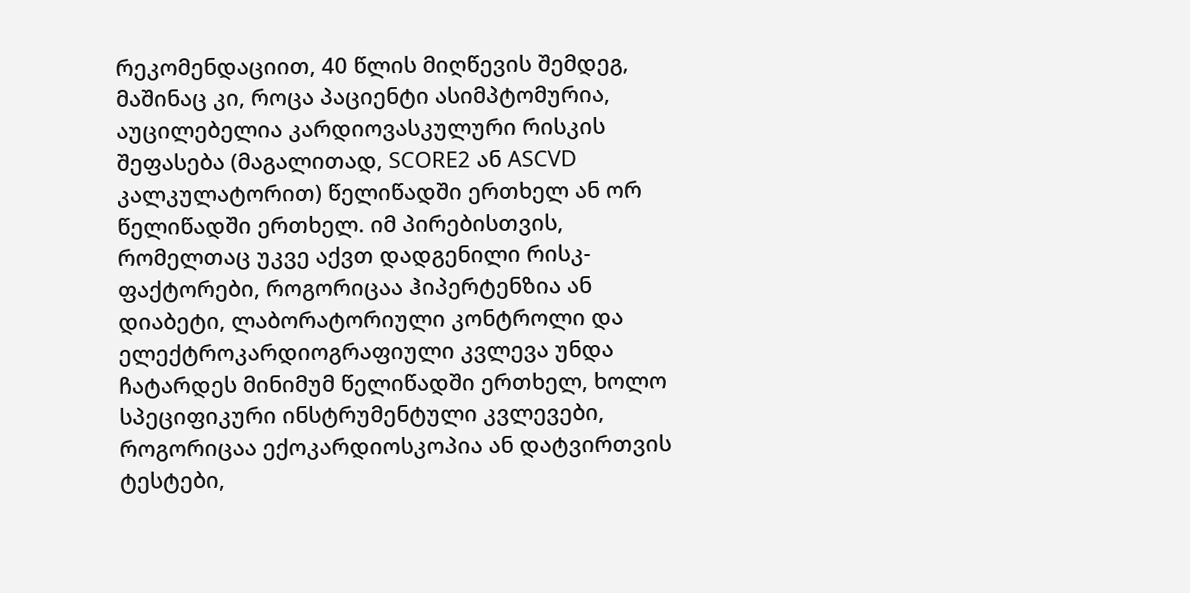რეკომენდაციით, 40 წლის მიღწევის შემდეგ, მაშინაც კი, როცა პაციენტი ასიმპტომურია, აუცილებელია კარდიოვასკულური რისკის შეფასება (მაგალითად, SCORE2 ან ASCVD კალკულატორით) წელიწადში ერთხელ ან ორ წელიწადში ერთხელ. იმ პირებისთვის, რომელთაც უკვე აქვთ დადგენილი რისკ-ფაქტორები, როგორიცაა ჰიპერტენზია ან დიაბეტი, ლაბორატორიული კონტროლი და ელექტროკარდიოგრაფიული კვლევა უნდა ჩატარდეს მინიმუმ წელიწადში ერთხელ, ხოლო სპეციფიკური ინსტრუმენტული კვლევები, როგორიცაა ექოკარდიოსკოპია ან დატვირთვის ტესტები,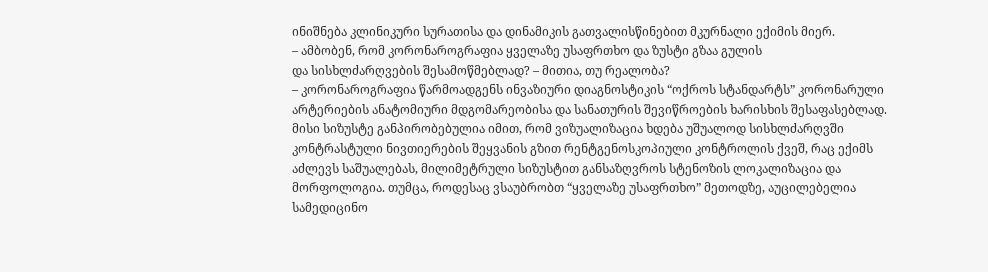ინიშნება კლინიკური სურათისა და დინამიკის გათვალისწინებით მკურნალი ექიმის მიერ.
– ამბობენ, რომ კორონაროგრაფია ყველაზე უსაფრთხო და ზუსტი გზაა გულის
და სისხლძარღვების შესამოწმებლად? – მითია, თუ რეალობა?
– კორონაროგრაფია წარმოადგენს ინვაზიური დიაგნოსტიკის “ოქროს სტანდარტს” კორონარული არტერიების ანატომიური მდგომარეობისა და სანათურის შევიწროების ხარისხის შესაფასებლად. მისი სიზუსტე განპირობებულია იმით, რომ ვიზუალიზაცია ხდება უშუალოდ სისხლძარღვში კონტრასტული ნივთიერების შეყვანის გზით რენტგენოსკოპიული კონტროლის ქვეშ, რაც ექიმს აძლევს საშუალებას, მილიმეტრული სიზუსტით განსაზღვროს სტენოზის ლოკალიზაცია და მორფოლოგია. თუმცა, როდესაც ვსაუბრობთ “ყველაზე უსაფრთხო” მეთოდზე, აუცილებელია სამედიცინო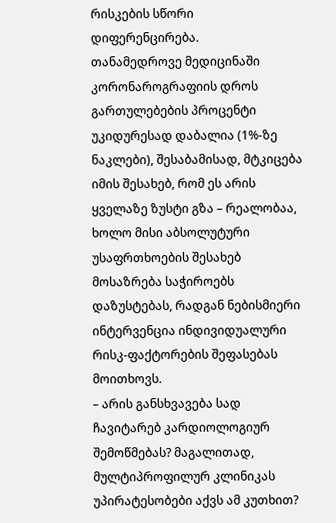რისკების სწორი დიფერენცირება.
თანამედროვე მედიცინაში კორონაროგრაფიის დროს გართულებების პროცენტი უკიდურესად დაბალია (1%-ზე ნაკლები), შესაბამისად, მტკიცება იმის შესახებ, რომ ეს არის ყველაზე ზუსტი გზა – რეალობაა, ხოლო მისი აბსოლუტური უსაფრთხოების შესახებ მოსაზრება საჭიროებს დაზუსტებას, რადგან ნებისმიერი ინტერვენცია ინდივიდუალური რისკ-ფაქტორების შეფასებას მოითხოვს.
– არის განსხვავება სად ჩავიტარებ კარდიოლოგიურ შემოწმებას? მაგალითად, მულტიპროფილურ კლინიკას უპირატესობები აქვს ამ კუთხით?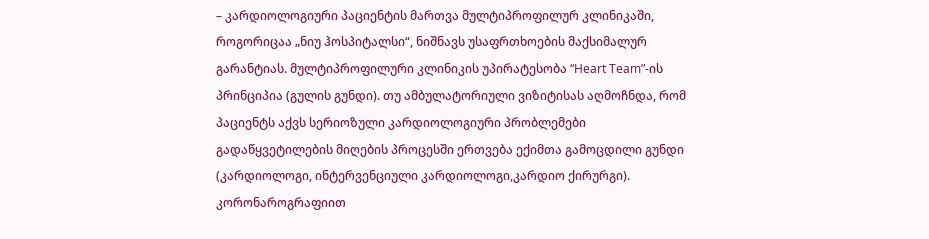– კარდიოლოგიური პაციენტის მართვა მულტიპროფილურ კლინიკაში, როგორიცაა „ნიუ ჰოსპიტალსი“, ნიშნავს უსაფრთხოების მაქსიმალურ გარანტიას. მულტიპროფილური კლინიკის უპირატესობა “Heart Team”-ის პრინციპია (გულის გუნდი). თუ ამბულატორიული ვიზიტისას აღმოჩნდა, რომ პაციენტს აქვს სერიოზული კარდიოლოგიური პრობლემები გადაწყვეტილების მიღების პროცესში ერთვება ექიმთა გამოცდილი გუნდი (კარდიოლოგი, ინტერვენციული კარდიოლოგი,კარდიო ქირურგი).
კორონაროგრაფიით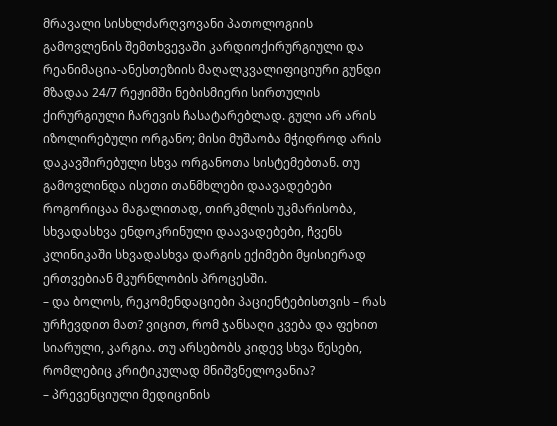მრავალი სისხლძარღვოვანი პათოლოგიის გამოვლენის შემთხვევაში კარდიოქირურგიული და რეანიმაცია-ანესთეზიის მაღალკვალიფიციური გუნდი მზადაა 24/7 რეჟიმში ნებისმიერი სირთულის ქირურგიული ჩარევის ჩასატარებლად. გული არ არის იზოლირებული ორგანო; მისი მუშაობა მჭიდროდ არის დაკავშირებული სხვა ორგანოთა სისტემებთან. თუ გამოვლინდა ისეთი თანმხლები დაავადებები როგორიცაა მაგალითად, თირკმლის უკმარისობა, სხვადასხვა ენდოკრინული დაავადებები, ჩვენს კლინიკაში სხვადასხვა დარგის ექიმები მყისიერად ერთვებიან მკურნლობის პროცესში.
– და ბოლოს, რეკომენდაციები პაციენტებისთვის – რას ურჩევდით მათ? ვიცით, რომ ჯანსაღი კვება და ფეხით სიარული, კარგია. თუ არსებობს კიდევ სხვა წესები, რომლებიც კრიტიკულად მნიშვნელოვანია?
– პრევენციული მედიცინის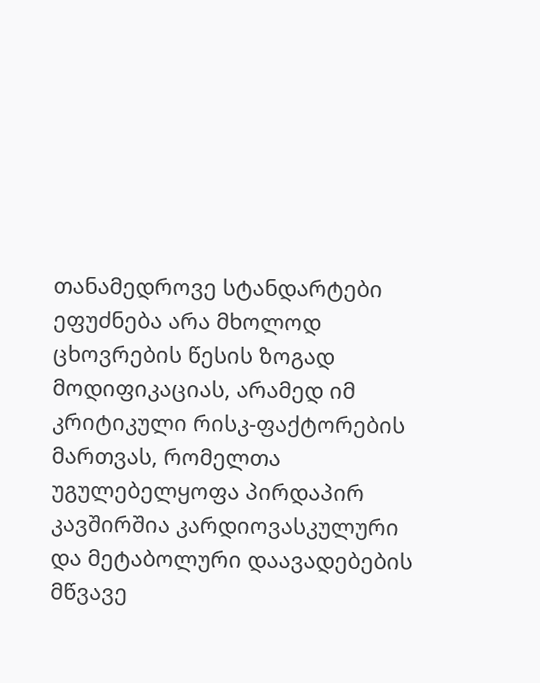თანამედროვე სტანდარტები ეფუძნება არა მხოლოდ ცხოვრების წესის ზოგად მოდიფიკაციას, არამედ იმ კრიტიკული რისკ-ფაქტორების მართვას, რომელთა უგულებელყოფა პირდაპირ კავშირშია კარდიოვასკულური და მეტაბოლური დაავადებების მწვავე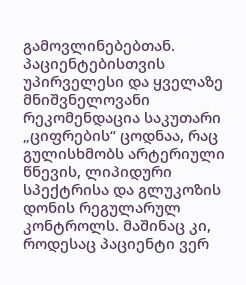გამოვლინებებთან. პაციენტებისთვის უპირველესი და ყველაზე მნიშვნელოვანი რეკომენდაცია საკუთარი „ციფრების“ ცოდნაა, რაც გულისხმობს არტერიული წნევის, ლიპიდური სპექტრისა და გლუკოზის დონის რეგულარულ კონტროლს. მაშინაც კი, როდესაც პაციენტი ვერ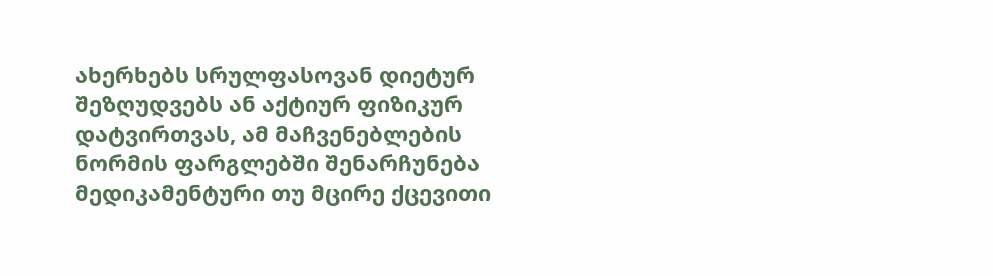ახერხებს სრულფასოვან დიეტურ შეზღუდვებს ან აქტიურ ფიზიკურ დატვირთვას, ამ მაჩვენებლების ნორმის ფარგლებში შენარჩუნება მედიკამენტური თუ მცირე ქცევითი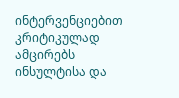ინტერვენციებით კრიტიკულად ამცირებს ინსულტისა და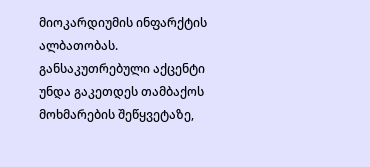მიოკარდიუმის ინფარქტის ალბათობას. განსაკუთრებული აქცენტი უნდა გაკეთდეს თამბაქოს მოხმარების შეწყვეტაზე,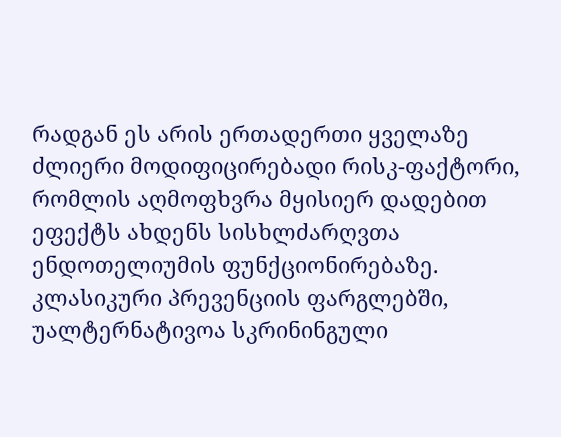რადგან ეს არის ერთადერთი ყველაზე ძლიერი მოდიფიცირებადი რისკ-ფაქტორი, რომლის აღმოფხვრა მყისიერ დადებით ეფექტს ახდენს სისხლძარღვთა ენდოთელიუმის ფუნქციონირებაზე.
კლასიკური პრევენციის ფარგლებში, უალტერნატივოა სკრინინგული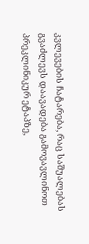კვლევების ჩატარება, რაც საშუალებას გვაძლევს დაავადება გამოვავლინოთ პრეკლინიკურ ეტაპზე,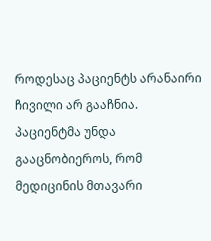როდესაც პაციენტს არანაირი ჩივილი არ გააჩნია. პაციენტმა უნდა გააცნობიეროს, რომ მედიცინის მთავარი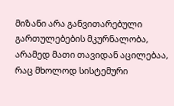მიზანი არა განვითარებული გართულებების მკურნალობა, არამედ მათი თავიდან აცილებაა, რაც მხოლოდ სისტემური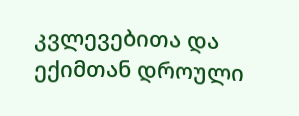კვლევებითა და ექიმთან დროული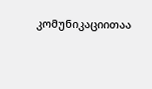კომუნიკაციითაა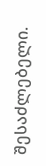შესაძლებელი.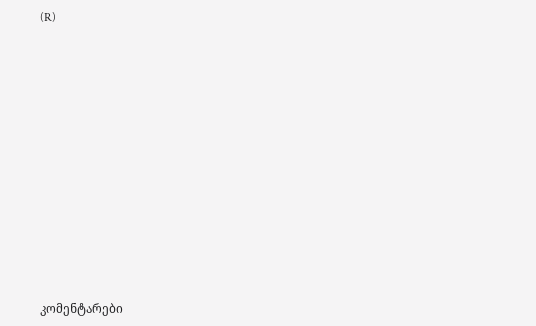(R)
















კომენტარები